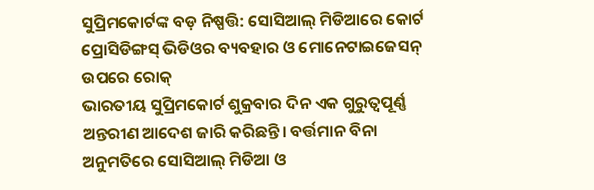ସୁପ୍ରିମକୋର୍ଟଙ୍କ ବଡ଼ ନିଷ୍ପତ୍ତି: ସୋସିଆଲ୍ ମିଡିଆରେ କୋର୍ଟ ପ୍ରୋସିଡିଙ୍ଗସ୍ ଭିଡିଓର ବ୍ୟବହାର ଓ ମୋନେଟାଇଜେସନ୍ ଉପରେ ରୋକ୍
ଭାରତୀୟ ସୁପ୍ରିମକୋର୍ଟ ଶୁକ୍ରବାର ଦିନ ଏକ ଗୁରୁତ୍ୱପୂର୍ଣ୍ଣ ଅନ୍ତରୀଣ ଆଦେଶ ଜାରି କରିଛନ୍ତି। ବର୍ତ୍ତମାନ ବିନା ଅନୁମତିରେ ସୋସିଆଲ୍ ମିଡିଆ ଓ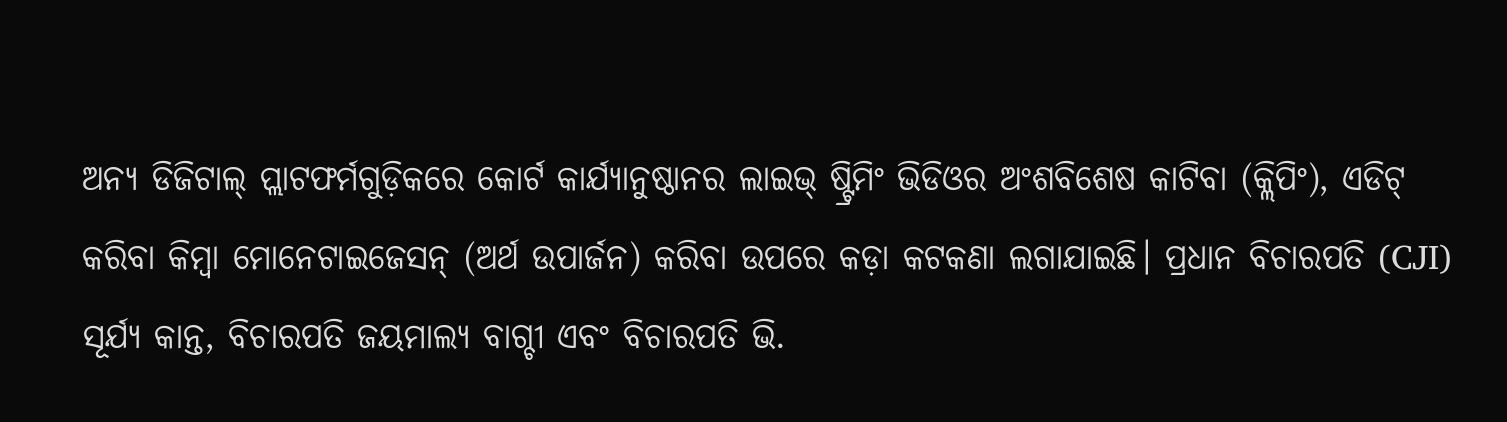ଅନ୍ୟ ଡିଜିଟାଲ୍ ପ୍ଲାଟଫର୍ମଗୁଡ଼ିକରେ କୋର୍ଟ କାର୍ଯ୍ୟାନୁଷ୍ଠାନର ଲାଇଭ୍ ଷ୍ଟ୍ରିମିଂ ଭିଡିଓର ଅଂଶବିଶେଷ କାଟିବା (କ୍ଲିପିଂ), ଏଡିଟ୍ କରିବା କିମ୍ବା ମୋନେଟାଇଜେସନ୍ (ଅର୍ଥ ଉପାର୍ଜନ) କରିବା ଉପରେ କଡ଼ା କଟକଣା ଲଗାଯାଇଛି। ପ୍ରଧାନ ବିଚାରପତି (CJI) ସୂର୍ଯ୍ୟ କାନ୍ତ, ବିଚାରପତି ଜୟମାଲ୍ୟ ବାଗ୍ଚୀ ଏବଂ ବିଚାରପତି ଭି.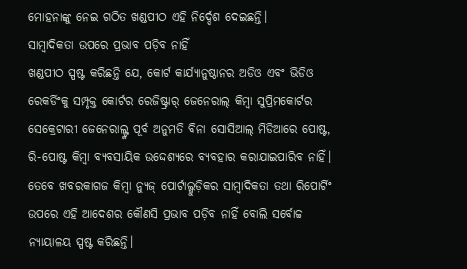ମୋହନାଙ୍କୁ ନେଇ ଗଠିତ ଖଣ୍ଡପୀଠ ଏହି ନିର୍ଦ୍ଦେଶ ଦେଇଛନ୍ତି।
ସାମ୍ବାଦିକତା ଉପରେ ପ୍ରଭାବ ପଡ଼ିବ ନାହିଁ
ଖଣ୍ଡପୀଠ ସ୍ପଷ୍ଟ କରିଛନ୍ତି ଯେ, କୋର୍ଟ କାର୍ଯ୍ୟାନୁଷ୍ଠାନର ଅଡିଓ ଏବଂ ଭିଡିଓ ରେକର୍ଡିଂକୁ ସମ୍ପୃକ୍ତ କୋର୍ଟର ରେଜିଷ୍ଟ୍ରାର୍ ଜେନେରାଲ୍ କିମ୍ବା ସୁପ୍ରିମକୋର୍ଟର ସେକ୍ରେଟାରୀ ଜେନେରାଲ୍ଙ୍କ ପୂର୍ବ ଅନୁମତି ବିନା ସୋସିଆଲ୍ ମିଡିଆରେ ପୋଷ୍ଟ, ରି-ପୋଷ୍ଟ କିମ୍ବା ବ୍ୟବସାୟିକ ଉଦ୍ଦେଶ୍ୟରେ ବ୍ୟବହାର କରାଯାଇପାରିବ ନାହିଁ। ତେବେ ଖବରକାଗଜ କିମ୍ବା ନ୍ୟୁଜ୍ ପୋର୍ଟାଲ୍ଗୁଡ଼ିକର ସାମ୍ବାଦିକତା ତଥା ରିପୋର୍ଟିଂ ଉପରେ ଏହି ଆଦେଶର କୌଣସି ପ୍ରଭାବ ପଡ଼ିବ ନାହିଁ ବୋଲି ସର୍ବୋଚ୍ଚ ନ୍ୟାୟାଳୟ ସ୍ପଷ୍ଟ କରିଛନ୍ତି।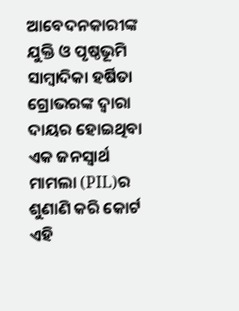ଆବେଦନକାରୀଙ୍କ ଯୁକ୍ତି ଓ ପୃଷ୍ଠଭୂମି
ସାମ୍ବାଦିକା ହର୍ଷିତା ଗ୍ରୋଭରଙ୍କ ଦ୍ୱାରା ଦାୟର ହୋଇଥିବା ଏକ ଜନସ୍ୱାର୍ଥ ମାମଲା (PIL)ର ଶୁଣାଣି କରି କୋର୍ଟ ଏହି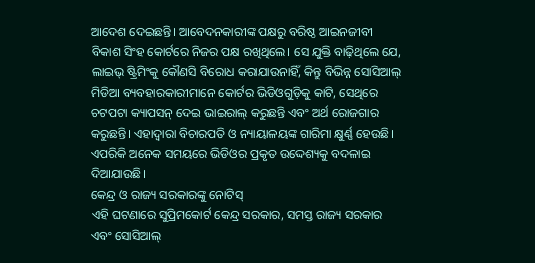ଆଦେଶ ଦେଇଛନ୍ତି। ଆବେଦନକାରୀଙ୍କ ପକ୍ଷରୁ ବରିଷ୍ଠ ଆଇନଜୀବୀ ବିକାଶ ସିଂହ କୋର୍ଟରେ ନିଜର ପକ୍ଷ ରଖିଥିଲେ। ସେ ଯୁକ୍ତି ବାଢ଼ିଥିଲେ ଯେ, ଲାଇଭ୍ ଷ୍ଟ୍ରିମିଂକୁ କୌଣସି ବିରୋଧ କରାଯାଉନାହିଁ, କିନ୍ତୁ ବିଭିନ୍ନ ସୋସିଆଲ୍ ମିଡିଆ ବ୍ୟବହାରକାରୀମାନେ କୋର୍ଟର ଭିଡିଓଗୁଡ଼ିକୁ କାଟି, ସେଥିରେ ଚଟପଟା କ୍ୟାପସନ୍ ଦେଇ ଭାଇରାଲ୍ କରୁଛନ୍ତି ଏବଂ ଅର୍ଥ ରୋଜଗାର କରୁଛନ୍ତି। ଏହାଦ୍ୱାରା ବିଚାରପତି ଓ ନ୍ୟାୟାଳୟଙ୍କ ଗାରିମା କ୍ଷୁର୍ଣ୍ଣ ହେଉଛି। ଏପରିକି ଅନେକ ସମୟରେ ଭିଡିଓର ପ୍ରକୃତ ଉଦ୍ଦେଶ୍ୟକୁ ବଦଳାଇ ଦିଆଯାଉଛି।
କେନ୍ଦ୍ର ଓ ରାଜ୍ୟ ସରକାରଙ୍କୁ ନୋଟିସ୍
ଏହି ଘଟଣାରେ ସୁପ୍ରିମକୋର୍ଟ କେନ୍ଦ୍ର ସରକାର, ସମସ୍ତ ରାଜ୍ୟ ସରକାର ଏବଂ ସୋସିଆଲ୍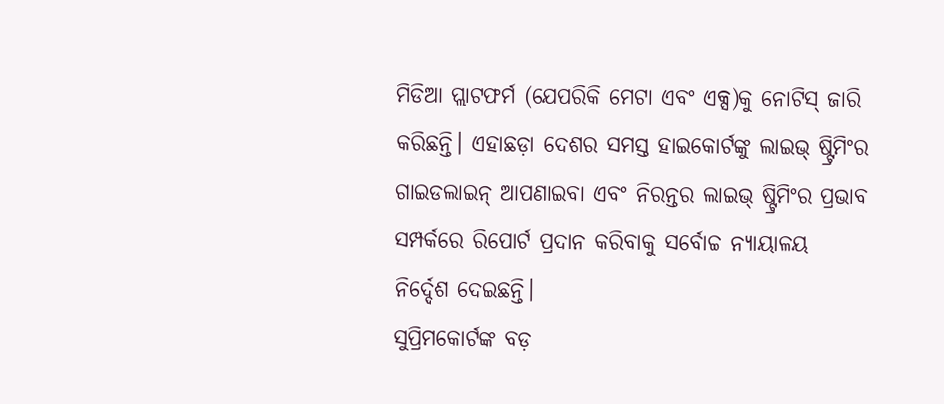ମିଡିଆ ପ୍ଲାଟଫର୍ମ (ଯେପରିକି ମେଟା ଏବଂ ଏକ୍ସ)କୁ ନୋଟିସ୍ ଜାରି କରିଛନ୍ତି। ଏହାଛଡ଼ା ଦେଶର ସମସ୍ତ ହାଇକୋର୍ଟଙ୍କୁ ଲାଇଭ୍ ଷ୍ଟ୍ରିମିଂର ଗାଇଡଲାଇନ୍ ଆପଣାଇବା ଏବଂ ନିରନ୍ତର ଲାଇଭ୍ ଷ୍ଟ୍ରିମିଂର ପ୍ରଭାବ ସମ୍ପର୍କରେ ରିପୋର୍ଟ ପ୍ରଦାନ କରିବାକୁ ସର୍ବୋଚ୍ଚ ନ୍ୟାୟାଳୟ ନିର୍ଦ୍ଦେଶ ଦେଇଛନ୍ତି।
ସୁପ୍ରିମକୋର୍ଟଙ୍କ ବଡ଼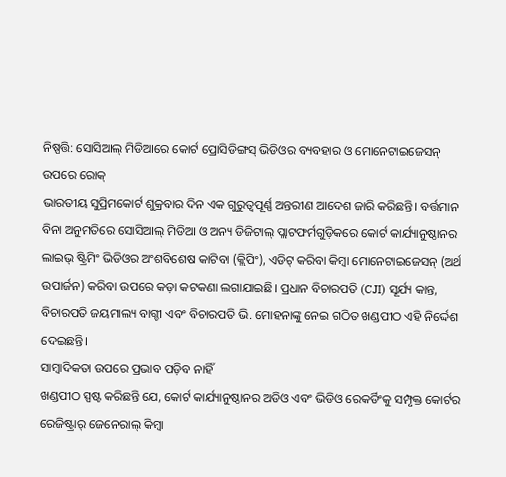ନିଷ୍ପତ୍ତି: ସୋସିଆଲ୍ ମିଡିଆରେ କୋର୍ଟ ପ୍ରୋସିଡିଙ୍ଗସ୍ ଭିଡିଓର ବ୍ୟବହାର ଓ ମୋନେଟାଇଜେସନ୍ ଉପରେ ରୋକ୍
ଭାରତୀୟ ସୁପ୍ରିମକୋର୍ଟ ଶୁକ୍ରବାର ଦିନ ଏକ ଗୁରୁତ୍ୱପୂର୍ଣ୍ଣ ଅନ୍ତରୀଣ ଆଦେଶ ଜାରି କରିଛନ୍ତି। ବର୍ତ୍ତମାନ ବିନା ଅନୁମତିରେ ସୋସିଆଲ୍ ମିଡିଆ ଓ ଅନ୍ୟ ଡିଜିଟାଲ୍ ପ୍ଲାଟଫର୍ମଗୁଡ଼ିକରେ କୋର୍ଟ କାର୍ଯ୍ୟାନୁଷ୍ଠାନର ଲାଇଭ୍ ଷ୍ଟ୍ରିମିଂ ଭିଡିଓର ଅଂଶବିଶେଷ କାଟିବା (କ୍ଲିପିଂ), ଏଡିଟ୍ କରିବା କିମ୍ବା ମୋନେଟାଇଜେସନ୍ (ଅର୍ଥ ଉପାର୍ଜନ) କରିବା ଉପରେ କଡ଼ା କଟକଣା ଲଗାଯାଇଛି। ପ୍ରଧାନ ବିଚାରପତି (CJI) ସୂର୍ଯ୍ୟ କାନ୍ତ, ବିଚାରପତି ଜୟମାଲ୍ୟ ବାଗ୍ଚୀ ଏବଂ ବିଚାରପତି ଭି. ମୋହନାଙ୍କୁ ନେଇ ଗଠିତ ଖଣ୍ଡପୀଠ ଏହି ନିର୍ଦ୍ଦେଶ ଦେଇଛନ୍ତି।
ସାମ୍ବାଦିକତା ଉପରେ ପ୍ରଭାବ ପଡ଼ିବ ନାହିଁ
ଖଣ୍ଡପୀଠ ସ୍ପଷ୍ଟ କରିଛନ୍ତି ଯେ, କୋର୍ଟ କାର୍ଯ୍ୟାନୁଷ୍ଠାନର ଅଡିଓ ଏବଂ ଭିଡିଓ ରେକର୍ଡିଂକୁ ସମ୍ପୃକ୍ତ କୋର୍ଟର ରେଜିଷ୍ଟ୍ରାର୍ ଜେନେରାଲ୍ କିମ୍ବା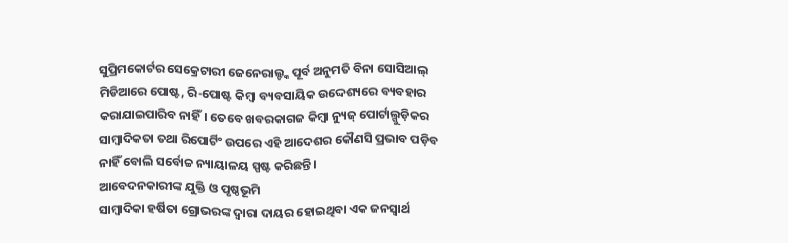ସୁପ୍ରିମକୋର୍ଟର ସେକ୍ରେଟାରୀ ଜେନେରାଲ୍ଙ୍କ ପୂର୍ବ ଅନୁମତି ବିନା ସୋସିଆଲ୍ ମିଡିଆରେ ପୋଷ୍ଟ, ରି-ପୋଷ୍ଟ କିମ୍ବା ବ୍ୟବସାୟିକ ଉଦ୍ଦେଶ୍ୟରେ ବ୍ୟବହାର କରାଯାଇପାରିବ ନାହିଁ। ତେବେ ଖବରକାଗଜ କିମ୍ବା ନ୍ୟୁଜ୍ ପୋର୍ଟାଲ୍ଗୁଡ଼ିକର ସାମ୍ବାଦିକତା ତଥା ରିପୋର୍ଟିଂ ଉପରେ ଏହି ଆଦେଶର କୌଣସି ପ୍ରଭାବ ପଡ଼ିବ ନାହିଁ ବୋଲି ସର୍ବୋଚ୍ଚ ନ୍ୟାୟାଳୟ ସ୍ପଷ୍ଟ କରିଛନ୍ତି।
ଆବେଦନକାରୀଙ୍କ ଯୁକ୍ତି ଓ ପୃଷ୍ଠଭୂମି
ସାମ୍ବାଦିକା ହର୍ଷିତା ଗ୍ରୋଭରଙ୍କ ଦ୍ୱାରା ଦାୟର ହୋଇଥିବା ଏକ ଜନସ୍ୱାର୍ଥ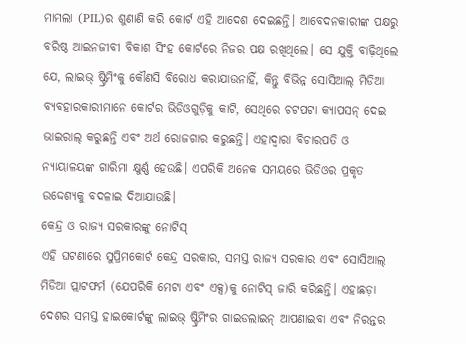ମାମଲା (PIL)ର ଶୁଣାଣି କରି କୋର୍ଟ ଏହି ଆଦେଶ ଦେଇଛନ୍ତି। ଆବେଦନକାରୀଙ୍କ ପକ୍ଷରୁ ବରିଷ୍ଠ ଆଇନଜୀବୀ ବିକାଶ ସିଂହ କୋର୍ଟରେ ନିଜର ପକ୍ଷ ରଖିଥିଲେ। ସେ ଯୁକ୍ତି ବାଢ଼ିଥିଲେ ଯେ, ଲାଇଭ୍ ଷ୍ଟ୍ରିମିଂକୁ କୌଣସି ବିରୋଧ କରାଯାଉନାହିଁ, କିନ୍ତୁ ବିଭିନ୍ନ ସୋସିଆଲ୍ ମିଡିଆ ବ୍ୟବହାରକାରୀମାନେ କୋର୍ଟର ଭିଡିଓଗୁଡ଼ିକୁ କାଟି, ସେଥିରେ ଚଟପଟା କ୍ୟାପସନ୍ ଦେଇ ଭାଇରାଲ୍ କରୁଛନ୍ତି ଏବଂ ଅର୍ଥ ରୋଜଗାର କରୁଛନ୍ତି। ଏହାଦ୍ୱାରା ବିଚାରପତି ଓ ନ୍ୟାୟାଳୟଙ୍କ ଗାରିମା କ୍ଷୁର୍ଣ୍ଣ ହେଉଛି। ଏପରିକି ଅନେକ ସମୟରେ ଭିଡିଓର ପ୍ରକୃତ ଉଦ୍ଦେଶ୍ୟକୁ ବଦଳାଇ ଦିଆଯାଉଛି।
କେନ୍ଦ୍ର ଓ ରାଜ୍ୟ ସରକାରଙ୍କୁ ନୋଟିସ୍
ଏହି ଘଟଣାରେ ସୁପ୍ରିମକୋର୍ଟ କେନ୍ଦ୍ର ସରକାର, ସମସ୍ତ ରାଜ୍ୟ ସରକାର ଏବଂ ସୋସିଆଲ୍ ମିଡିଆ ପ୍ଲାଟଫର୍ମ (ଯେପରିକି ମେଟା ଏବଂ ଏକ୍ସ)କୁ ନୋଟିସ୍ ଜାରି କରିଛନ୍ତି। ଏହାଛଡ଼ା ଦେଶର ସମସ୍ତ ହାଇକୋର୍ଟଙ୍କୁ ଲାଇଭ୍ ଷ୍ଟ୍ରିମିଂର ଗାଇଡଲାଇନ୍ ଆପଣାଇବା ଏବଂ ନିରନ୍ତର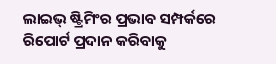ଲାଇଭ୍ ଷ୍ଟ୍ରିମିଂର ପ୍ରଭାବ ସମ୍ପର୍କରେ ରିପୋର୍ଟ ପ୍ରଦାନ କରିବାକୁ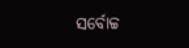ସର୍ବୋଚ୍ଚ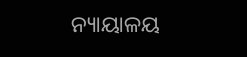ନ୍ୟାୟାଳୟ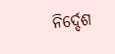ନିର୍ଦ୍ଦେଶ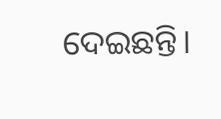ଦେଇଛନ୍ତି।